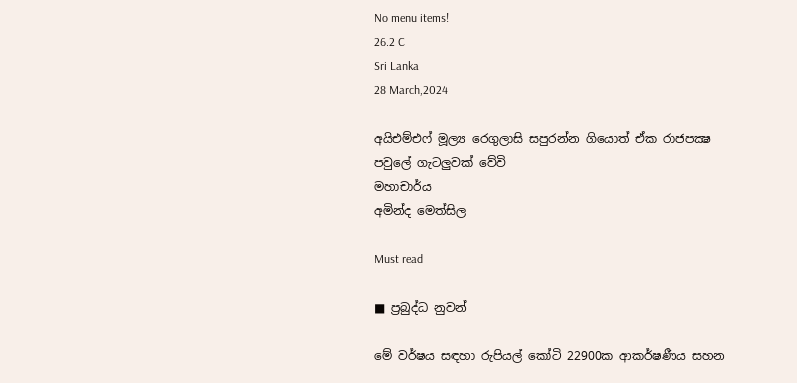No menu items!
26.2 C
Sri Lanka
28 March,2024

අයිඑම්එෆ් මූල්‍ය රෙගුලාසි සපුරන්න ගියොත් ඒක රාජපක්‍ෂ පවුලේ ගැටලුවක් වේවි
මහාචාර්ය
අමින්ද මෙත්සිල

Must read

■ ප්‍රබුද්ධ නුවන්

මේ වර්ෂය සඳහා රුපියල් කෝටි 22900ක ආකර්ෂණීය සහන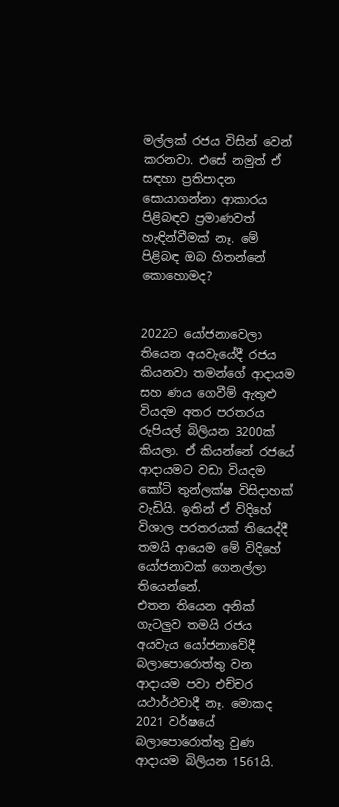මල්ලක් රජය විසින් වෙන් කරනවා. එසේ නමුත් ඒ සඳහා ප්‍රතිපාදන සොයාගන්නා ආකාරය පිළිබඳව ප්‍රමාණවත් හැඳින්වීමක් නෑ. මේ පිළිබඳ ඔබ හිතන්නේ කොහොමද?


2022ට යෝජනාවෙලා තියෙන අයවැයේදී රජය කියනවා තමන්ගේ ආදායම සහ ණය ගෙවීම් ඇතුළු වියදම අතර පරතරය රුපියල් බිලියන 3200ක් කියලා. ඒ කියන්නේ රජයේ ආදායමට වඩා වියදම කෝටි තුන්ලක්ෂ විසිදාහක් වැඩියි. ඉතින් ඒ විදිහේ විශාල පරතරයක් තියෙද්දී තමයි ආයෙම මේ විදිහේ යෝජනාවක් ගෙනල්ලා තියෙන්නේ.
එතන තියෙන අනික් ගැටලුව තමයි රජය අයවැය යෝජනාවේදී බලාපොරොත්තු වන ආදායම පවා එච්චර යථාර්ථවාදී නෑ. මොකද 2021 වර්ෂයේ බලාපොරොත්තු වුණ ආදායම බිලියන 1561යි.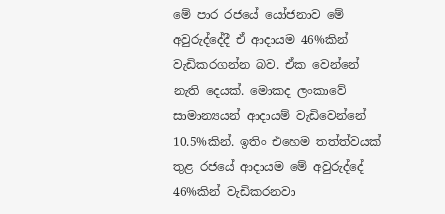මේ පාර රජයේ යෝජනාව මේ අවුරුද්දේදී ඒ ආදායම 46%කින් වැඩිකරගන්න බව. ඒක වෙන්නේ නැති දෙයක්. මොකද ලංකාවේ සාමාන්‍යයන් ආදායම් වැඩිවෙන්නේ 10.5%කින්. ඉතිං එහෙම තත්ත්වයක් තුළ රජයේ ආදායම මේ අවුරුද්දේ 46%කින් වැඩිකරනවා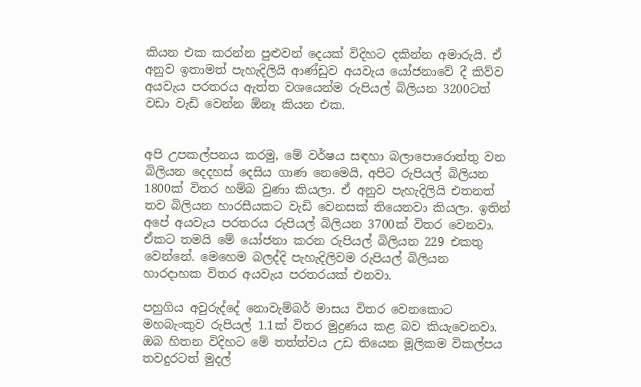කියන එක කරන්න පුළුවන් දෙයක් විදිහට දකින්න අමාරුයි. ඒ අනුව ඉතාමත් පැහැදිලියි ආණ්ඩුව අයවැය යෝජනාවේ දී කිව්ව අයවැය පරතරය ඇත්ත වශයෙන්ම රුපියල් බිලියන 3200ටත් වඩා වැඩි වෙන්න ඕනෑ කියන එක.


අපි උපකල්පනය කරමු, මේ වර්ෂය සඳහා බලාපොරොත්තු වන බිලියන දෙදහස් දෙසිය ගාණ නෙමෙයි, අපිට රුපියල් බිලියන 1800ක් විතර හම්බ වුණා කියලා. ඒ අනුව පැහැදිලියි එතනත් තව බිලියන හාරසීයකට වැඩි වෙනසක් තියෙනවා කියලා. ඉතින් අපේ අයවැය පරතරය රුපියල් බිලියන 3700ක් විතර වෙනවා. ඒකට තමයි මේ යෝජනා කරන රුපියල් බිලියන 229 එකතු වෙන්නේ. මෙහෙම බලද්දි පැහැදිලිවම රුපියල් බිලියන හාරදාහක විතර අයවැය පරතරයක් එනවා.

පහුගිය අවුරුද්දේ නොවැම්බර් මාසය විතර වෙනකොට මහබැංකුව රුපියල් 1.1ක් විතර මුද්‍රණය කළ බව කියැවෙනවා. ඔබ හිතන විදිහට මේ තත්ත්වය උඩ තියෙන මූලිකම විකල්පය තවදුරටත් මුදල්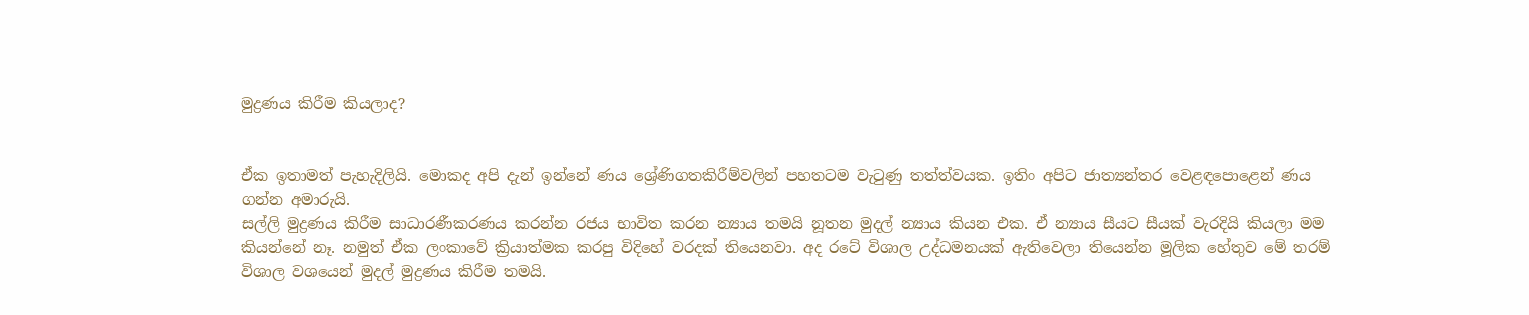මුද්‍රණය කිරීම කියලාද?


ඒක ඉතාමත් පැහැදිලියි. මොකද අපි දැන් ඉන්නේ ණය ශ්‍රේණිගතකිරීම්වලින් පහතටම වැටුණු තත්ත්වයක. ඉතිං අපිට ජාත්‍යන්තර වෙළඳපොළෙන් ණය ගන්න අමාරුයි.
සල්ලි මුද්‍රණය කිරීම සාධාරණීකරණය කරන්න රජය භාවිත කරන න්‍යාය තමයි නූතන මුදල් න්‍යාය කියන එක. ඒ න්‍යාය සීයට සීයක් වැරදියි කියලා මම කියන්නේ නෑ. නමුත් ඒක ලංකාවේ ක්‍රියාත්මක කරපු විදිහේ වරදක් තියෙනවා. අද රටේ විශාල උද්ධමනයක් ඇතිවෙලා තියෙන්න මූලික හේතුව මේ තරම් විශාල වශයෙන් මුදල් මුද්‍රණය කිරීම තමයි.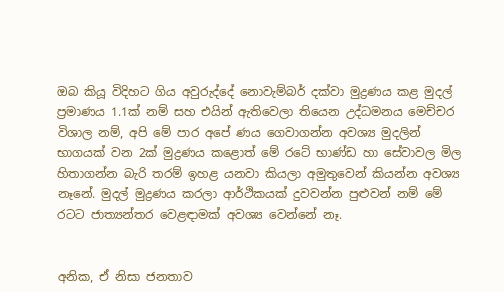ඔබ කියූ විදිහට ගිය අවුරුද්දේ නොවැම්බර් දක්වා මුද්‍රණය කළ මුදල් ප්‍රමාණය 1.1ක් නම් සහ එයින් ඇතිවෙලා තියෙන උද්ධමනය මෙච්චර විශාල නම්, අපි මේ පාර අපේ ණය ගෙවාගන්න අවශ්‍ය මුදලින් භාගයක් වන 2ක් මුද්‍රණය කළොත් මේ රටේ භාණ්ඩ හා සේවාවල මිල හිතාගන්න බැරි තරම් ඉහළ යනවා කියලා අමුතුවෙන් කියන්න අවශ්‍ය නෑනේ. මුදල් මුද්‍රණය කරලා ආර්ථිකයක් දුවවන්න පුළුවන් නම් මේ රටට ජාත්‍යන්තර වෙළඳාමක් අවශ්‍ය වෙන්නේ නෑ.


අනික, ඒ නිසා ජනතාව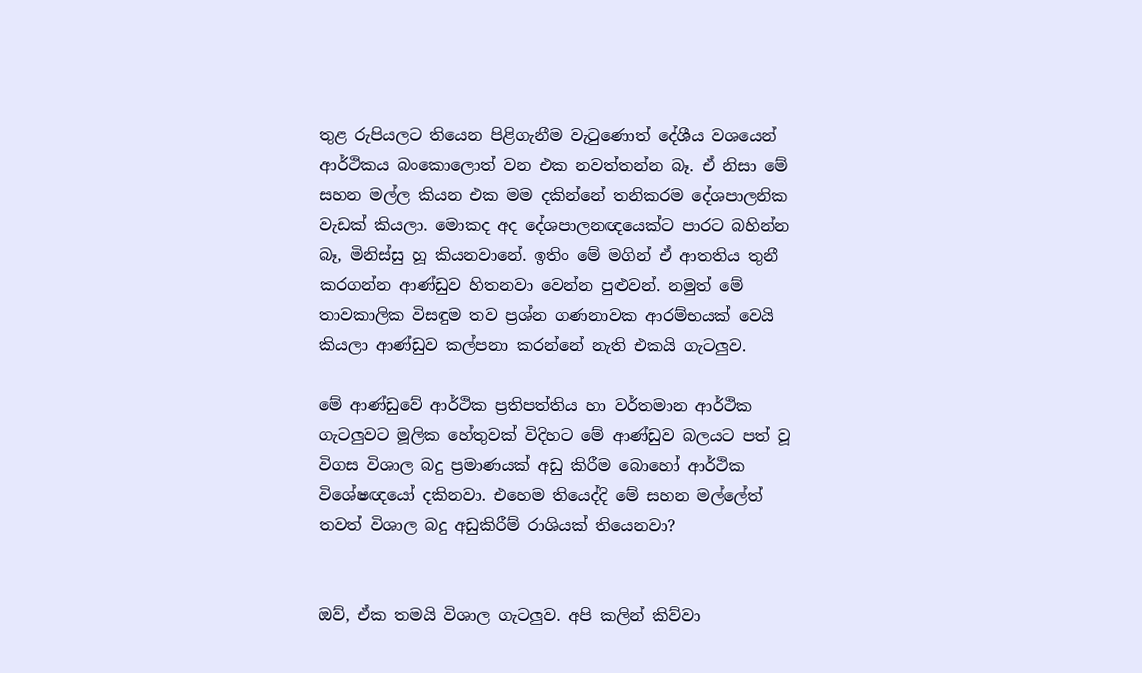තුළ රුපියලට තියෙන පිළිගැනීම වැටුණොත් දේශීය වශයෙන් ආර්ථිකය බංකොලොත් වන එක නවත්තන්න බෑ. ඒ නිසා මේ සහන මල්ල කියන එක මම දකින්නේ තනිකරම දේශපාලනික වැඩක් කියලා. මොකද අද දේශපාලනඥයෙක්ට පාරට බහින්න බෑ, මිනිස්සු හූ කියනවානේ. ඉතිං මේ මගින් ඒ ආතතිය තුනී කරගන්න ආණ්ඩුව හිතනවා වෙන්න පුළුවන්. නමුත් මේ තාවකාලික විසඳුම තව ප්‍රශ්න ගණනාවක ආරම්භයක් වෙයි කියලා ආණ්ඩුව කල්පනා කරන්නේ නැති එකයි ගැටලුව.

මේ ආණ්ඩුවේ ආර්ථික ප්‍රතිපත්තිය හා වර්තමාන ආර්ථික ගැටලුවට මූලික හේතුවක් විදිහට මේ ආණ්ඩුව බලයට පත් වූ විගස විශාල බදු ප්‍රමාණයක් අඩු කිරීම බොහෝ ආර්ථික විශේෂඥයෝ දකිනවා. එහෙම තියෙද්දි මේ සහන මල්ලේත් තවත් විශාල බදු අඩුකිරීම් රාශියක් තියෙනවා?


ඔව්, ඒක තමයි විශාල ගැටලුව. අපි කලින් කිව්වා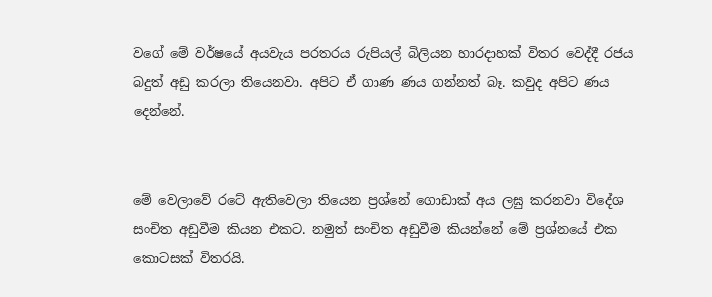වගේ මේ වර්ෂයේ අයවැය පරතරය රුපියල් බිලියන හාරදාහක් විතර වෙද්දී රජය බදුත් අඩු කරලා තියෙනවා. අපිට ඒ ගාණ ණය ගන්නත් බෑ. කවුද අපිට ණය දෙන්නේ.


මේ වෙලාවේ රටේ ඇතිවෙලා තියෙන ප්‍රශ්නේ ගොඩාක් අය ලඝු කරනවා විදේශ සංචිත අඩුවීම කියන එකට. නමුත් සංචිත අඩුවීම කියන්නේ මේ ප්‍රශ්නයේ එක කොටසක් විතරයි.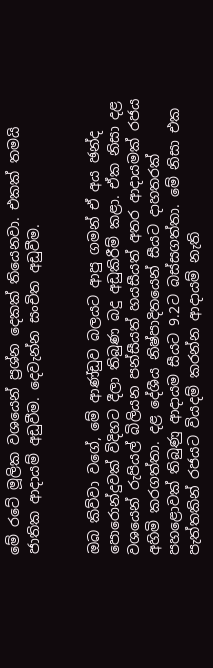මේ රටේ මූලික වශයෙන් ප්‍රශ්න දෙකක් තියෙනවා. එකක් තමයි ජාතික ආදායම් අඩුවීම. දෙවැන්න සංචිත අඩුවීම.


ඔබ කිව්වා වගේ, මේ ආණ්ඩුව බලයට ආපු ගමන් ඒ අය ඡන්ද පොරොන්දුවක් විදිහට දීලා තිබුණ බදු අඩුකිරීම් කළා. ඒක නිසා දළ වශයෙන් රුපියල් බිලියන පන්සීයත් හයසීයත් අතර ආදායමක් රජය අහිමි කරගත්තා. දළ දේශීය නිෂ්පාදිතයෙන් සීයට දාහතරක් පහළොවක් තිබුණු ආදායම සීයට 9.2ට බස්සගත්තා. මේ නිසා එක පැත්තකින් රජයට වියදම් කරන්න ආදායම් නැති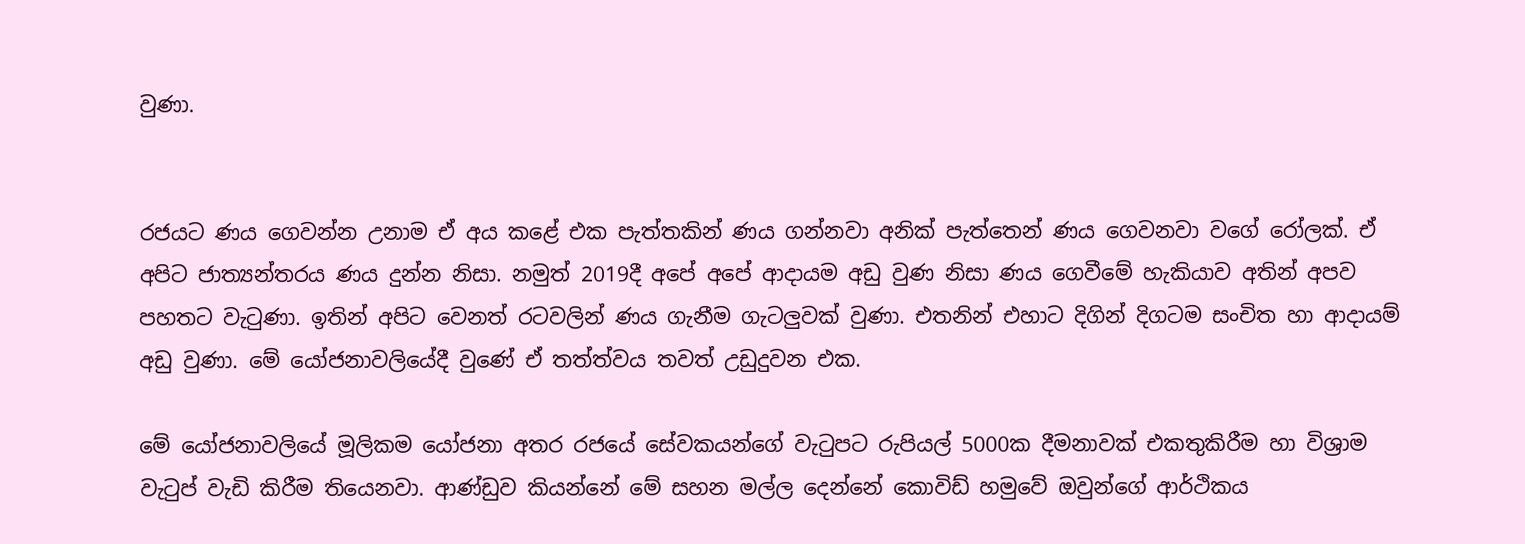වුණා.


රජයට ණය ගෙවන්න උනාම ඒ අය කළේ එක පැත්තකින් ණය ගන්නවා අනික් පැත්තෙන් ණය ගෙවනවා වගේ රෝලක්. ඒ අපිට ජාත්‍යන්තරය ණය දුන්න නිසා. නමුත් 2019දී අපේ අපේ ආදායම අඩු වුණ නිසා ණය ගෙවීමේ හැකියාව අතින් අපව පහතට වැටුණා. ඉතින් අපිට වෙනත් රටවලින් ණය ගැනීම ගැටලුවක් වුණා. එතනින් එහාට දිගින් දිගටම සංචිත හා ආදායම් අඩු වුණා. මේ යෝජනාවලියේදී වුණේ ඒ තත්ත්වය තවත් උඩුදුවන එක.

මේ යෝජනාවලියේ මූලිකම යෝජනා අතර රජයේ සේවකයන්ගේ වැටුපට රුපියල් 5000ක දීමනාවක් එකතුකිරීම හා විශ්‍රාම වැටුප් වැඩි කිරීම තියෙනවා. ආණ්ඩුව කියන්නේ මේ සහන මල්ල දෙන්නේ කොවිඩ් හමුවේ ඔවුන්ගේ ආර්ථිකය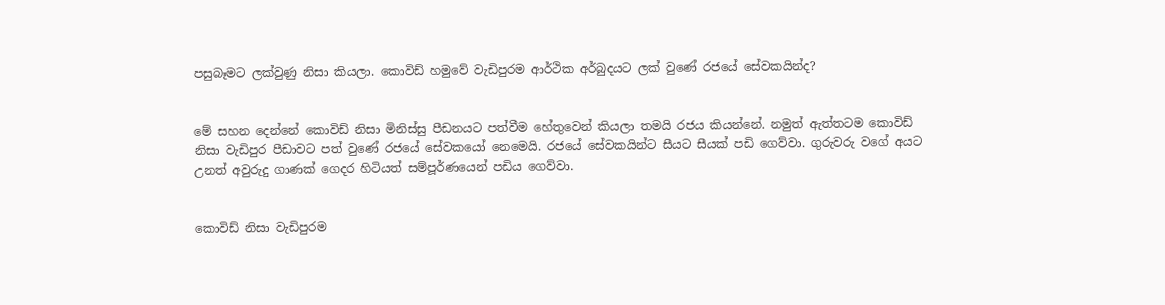පසුබෑමට ලක්වුණු නිසා කියලා. කොවිඩ් හමුවේ වැඩිපුරම ආර්ථික අර්බුදයට ලක් වුණේ රජයේ සේවකයින්ද?


මේ සහන දෙන්නේ කොවිඩ් නිසා මිනිස්සු පීඩනයට පත්වීම හේතුවෙන් කියලා තමයි රජය කියන්නේ. නමුත් ඇත්තටම කොවිඩ් නිසා වැඩිපුර පීඩාවට පත් වුණේ රජයේ සේවකයෝ නෙමෙයි. රජයේ සේවකයින්ට සීයට සීයක් පඩි ගෙව්වා. ගුරුවරු වගේ අයට උනත් අවුරුදු ගාණක් ගෙදර හිටියත් සම්පූර්ණයෙන් පඩිය ගෙව්වා.


කොවිඩ් නිසා වැඩිපුරම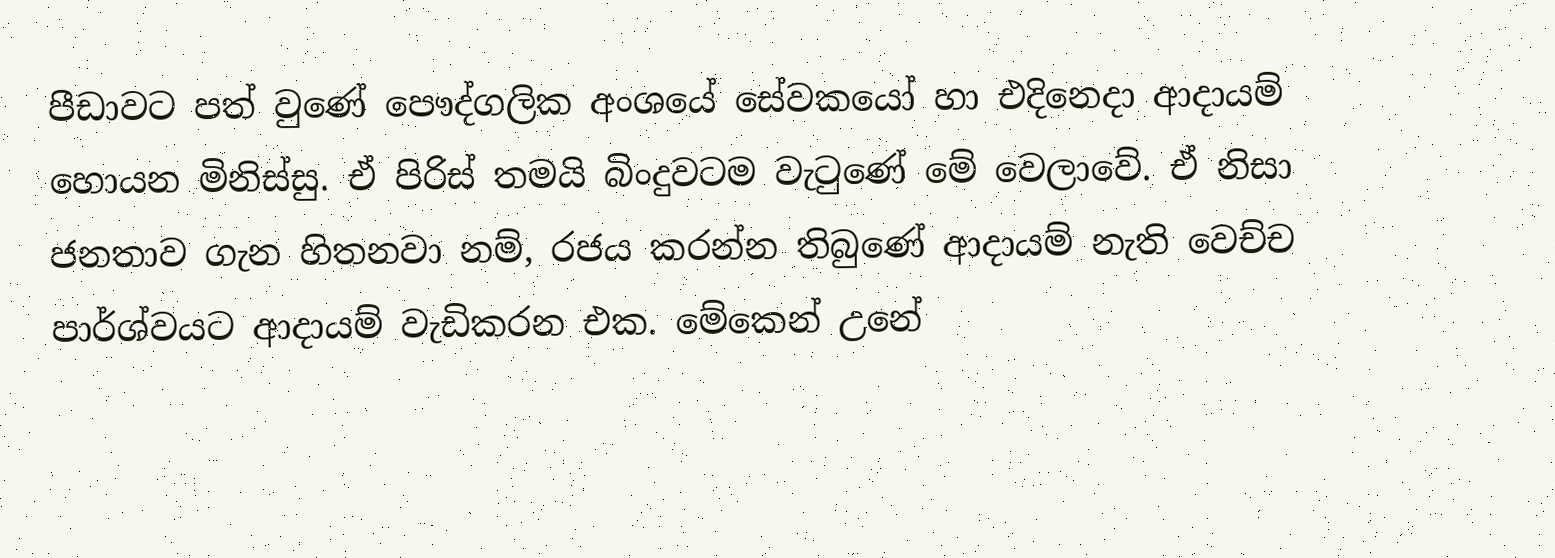පීඩාවට පත් වුණේ පෞද්ගලික අංශයේ සේවකයෝ හා එදිනෙදා ආදායම් හොයන මිනිස්සු. ඒ පිරිස් තමයි බිංදුවටම වැටුණේ මේ වෙලාවේ. ඒ නිසා ජනතාව ගැන හිතනවා නම්, රජය කරන්න තිබුණේ ආදායම් නැති වෙච්ච පාර්ශ්වයට ආදායම් වැඩිකරන එක. මේකෙන් උනේ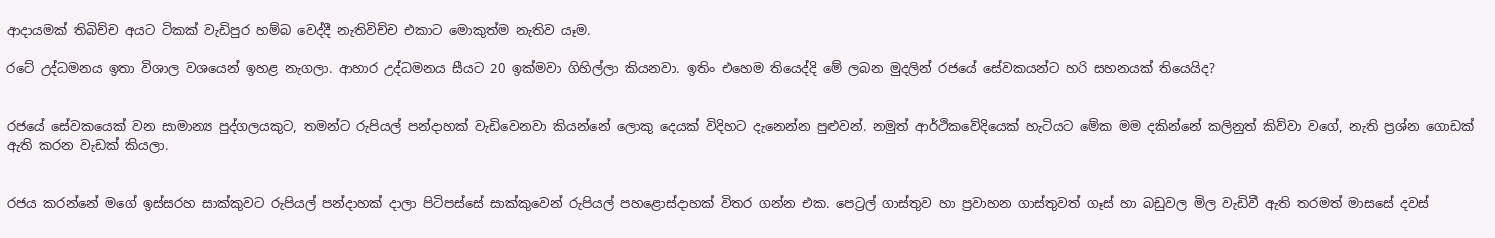ආදායමක් තිබිච්ච අයට ටිකක් වැඩිපුර හම්බ වෙද්දී නැතිවිච්ච එකාට මොකුත්ම නැතිව යෑම.

රටේ උද්ධමනය ඉතා විශාල වශයෙන් ඉහළ නැගලා. ආහාර උද්ධමනය සීයට 20 ඉක්මවා ගිහිල්ලා කියනවා. ඉතිං එහෙම තියෙද්දි මේ ලබන මුදලින් රජයේ සේවකයන්ට හරි සහනයක් තියෙයිද?


රජයේ සේවකයෙක් වන සාමාන්‍ය පුද්ගලයකුට, තමන්ට රුපියල් පන්දාහක් වැඩිවෙනවා කියන්නේ ලොකු දෙයක් විදිහට දැනෙන්න පුළුවන්. නමුත් ආර්ථිකවේදියෙක් හැටියට මේක මම දකින්නේ කලිනුත් කිව්වා වගේ, නැති ප්‍රශ්න ගොඩක් ඇති කරන වැඩක් කියලා.


රජය කරන්නේ මගේ ඉස්සරහ සාක්කුවට රුපියල් පන්දාහක් දාලා පිටිපස්සේ සාක්කුවෙන් රුපියල් පහළොස්දාහක් විතර ගන්න එක. පෙට්‍රල් ගාස්තුව හා ප්‍රවාහන ගාස්තුවත් ගෑස් හා බඩුවල මිල වැඩිවී ඇති තරමත් මාසසේ දවස්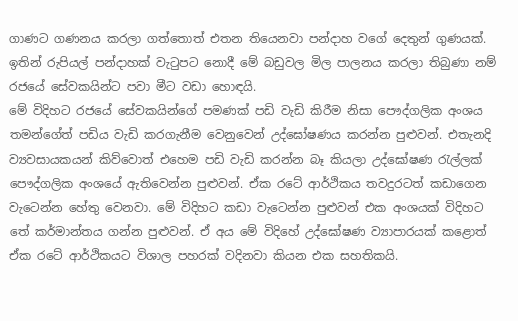ගාණට ගණනය කරලා ගත්තොත් එතන තියෙනවා පන්දාහ වගේ දෙතුන් ගුණයක්. ඉතින් රුපියල් පන්දාහක් වැටුපට නොදී මේ බඩුවල මිල පාලනය කරලා තිබුණා නම් රජයේ සේවකයින්ට පවා මීට වඩා හොඳයි.
මේ විදිහට රජයේ සේවකයින්ගේ පමණක් පඩි වැඩි කිරීම නිසා පෞද්ගලික අංශය තමන්ගේත් පඩිය වැඩි කරගැනීම වෙනුවෙන් උද්ඝෝෂණය කරන්න පුළුවන්. එතැනදි ව්‍යවසායකයන් කිව්වොත් එහෙම පඩි වැඩි කරන්න බෑ කියලා උද්ඝෝෂණ රැල්ලක් පෞද්ගලික අංශයේ ඇතිවෙන්න පුළුවන්. ඒක රටේ ආර්ථිකය තවදුරටත් කඩාගෙන වැටෙන්න හේතු වෙනවා. මේ විදිහට කඩා වැටෙන්න පුළුවන් එක අංශයක් විදිහට තේ කර්මාන්තය ගන්න පුළුවන්. ඒ අය මේ විදිහේ උද්ඝෝෂණ ව්‍යාපාරයක් කළොත් ඒක රටේ ආර්ථිකයට විශාල පහරක් වදිනවා කියන එක සහතිකයි.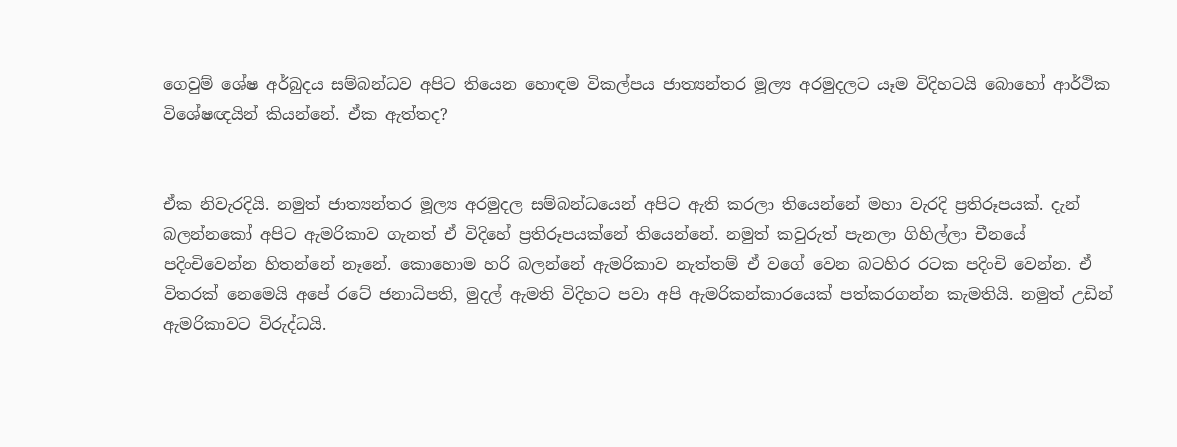ගෙවුම් ශේෂ අර්බුදය සම්බන්ධව අපිට තියෙන හොඳම විකල්පය ජාත්‍යන්තර මූල්‍ය අරමුදලට යෑම විදිහටයි බොහෝ ආර්ථික විශේෂඥයින් කියන්නේ. ඒක ඇත්තද?


ඒක නිවැරදියි. නමුත් ජාත්‍යන්තර මූල්‍ය අරමුදල සම්බන්ධයෙන් අපිට ඇති කරලා තියෙන්නේ මහා වැරදි ප්‍රතිරූපයක්. දැන් බලන්නකෝ අපිට ඇමරිකාව ගැනත් ඒ විදිහේ ප්‍රතිරූපයක්නේ තියෙන්නේ. නමුත් කවුරුත් පැනලා ගිහිල්ලා චීනයේ පදිංචිවෙන්න හිතන්නේ නෑනේ. කොහොම හරි බලන්නේ ඇමරිකාව නැත්තම් ඒ වගේ වෙන බටහිර රටක පදිංචි වෙන්න. ඒ විතරක් නෙමෙයි අපේ රටේ ජනාධිපති, මුදල් ඇමති විදිහට පවා අපි ඇමරිකන්කාරයෙක් පත්කරගන්න කැමතියි. නමුත් උඩින් ඇමරිකාවට විරුද්ධයි.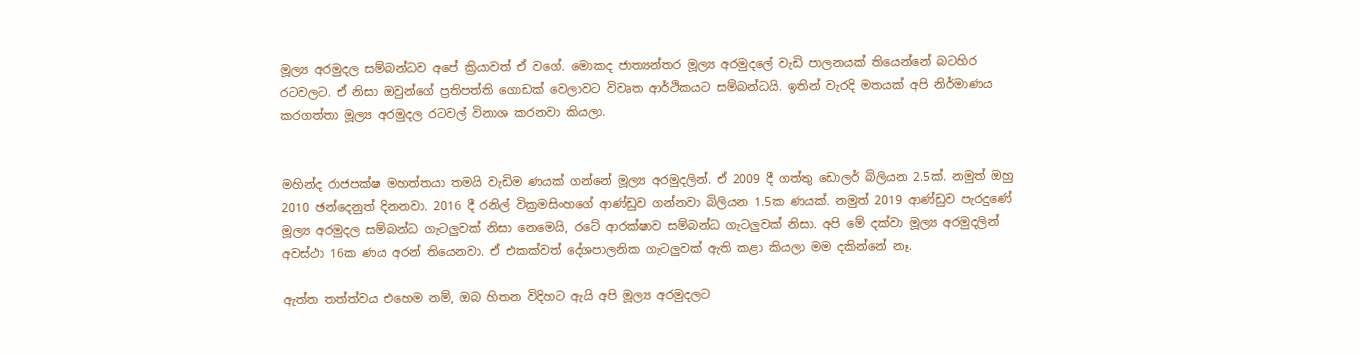මූල්‍ය අරමුදල සම්බන්ධව අපේ ක්‍රියාවත් ඒ වගේ. මොකද ජාත්‍යන්තර මූල්‍ය අරමුදලේ වැඩි පාලනයක් තියෙන්නේ බටහිර රටවලට. ඒ නිසා ඔවුන්ගේ ප්‍රතිපත්ති ගොඩක් වෙලාවට විවෘත ආර්ථිකයට සම්බන්ධයි. ඉතින් වැරදි මතයක් අපි නිර්මාණය කරගත්තා මූල්‍ය අරමුදල රටවල් විනාශ කරනවා කියලා.


මහින්ද රාජපක්ෂ මහත්තයා තමයි වැඩිම ණයක් ගන්නේ මූල්‍ය අරමුදලින්. ඒ 2009 දී ගත්තු ඩොලර් බිලියන 2.5ක්. නමුත් ඔහු 2010 ඡන්දෙනුත් දිනනවා. 2016 දී රනිල් වික්‍රමසිංහගේ ආණ්ඩුව ගන්නවා බිලියන 1.5ක ණයක්. නමුත් 2019 ආණ්ඩුව පැරදුණේ මූල්‍ය අරමුදල සම්බන්ධ ගැටලුවක් නිසා නෙමෙයි, රටේ ආරක්ෂාව සම්බන්ධ ගැටලුවක් නිසා. අපි මේ දක්වා මූල්‍ය අරමුදලින් අවස්ථා 16ක ණය අරන් තියෙනවා. ඒ එකක්වත් දේශපාලනික ගැටලුවක් ඇති කළා කියලා මම දකින්නේ නෑ.

ඇත්ත තත්ත්වය එහෙම නම්, ඔබ හිතන විදිහට ඇයි අපි මූල්‍ය අරමුදලට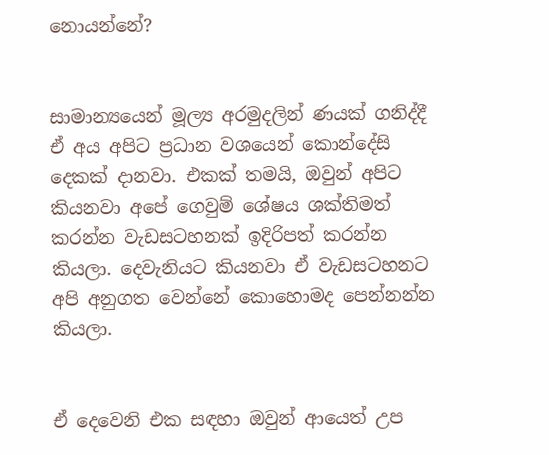නොයන්නේ?


සාමාන්‍යයෙන් මූල්‍ය අරමුදලින් ණයක් ගනිද්දී ඒ අය අපිට ප්‍රධාන වශයෙන් කොන්දේසි දෙකක් දානවා. එකක් තමයි, ඔවුන් අපිට කියනවා අපේ ගෙවුම් ශේෂය ශක්තිමත් කරන්න වැඩසටහනක් ඉදිරිපත් කරන්න කියලා. දෙවැනියට කියනවා ඒ වැඩසටහනට අපි අනුගත වෙන්නේ කොහොමද පෙන්නන්න කියලා.


ඒ දෙවෙනි එක සඳහා ඔවුන් ආයෙත් උප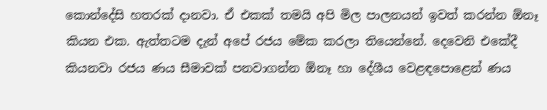කොන්දේසි හතරක් දානවා. ඒ එකක් තමයි අපි මිල පාලනයන් ඉවත් කරන්න ඕනෑ කියන එක. ඇත්තටම දැන් අපේ රජය මේක කරලා තියෙන්නේ. දෙවෙනි එකේදී කියනවා රජය ණය සීමාවක් පනවාගන්න ඕනෑ හා දේශීය වෙළඳපොළෙන් ණය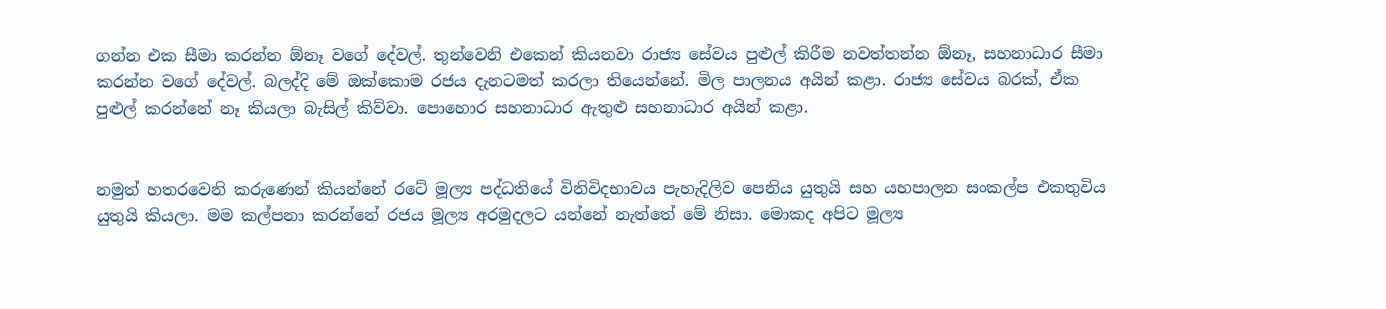ගන්න එක සීමා කරන්න ඕනෑ වගේ දේවල්. තුන්වෙනි එකෙන් කියනවා රාජ්‍ය සේවය පුළුල් කිරීම නවත්තන්න ඕනෑ, සහනාධාර සීමා කරන්න වගේ දේවල්. බලද්දි මේ ඔක්කොම රජය දැනටමත් කරලා තියෙන්නේ. මිල පාලනය අයින් කළා. රාජ්‍ය සේවය බරක්, ඒක පුළුල් කරන්නේ නෑ කියලා බැසිල් කිව්වා. පොහොර සහනාධාර ඇතුළු සහනාධාර අයින් කළා.


නමුත් හතරවෙනි කරුණෙන් කියන්නේ රටේ මූල්‍ය පද්ධතියේ විනිවිදභාවය පැහැදිලිව පෙනිය යුතුයි සහ යහපාලන සංකල්ප එකතුවිය යුතුයි කියලා. මම කල්පනා කරන්නේ රජය මූල්‍ය අරමුදලට යන්නේ නැත්තේ මේ නිසා. මොකද අපිට මූල්‍ය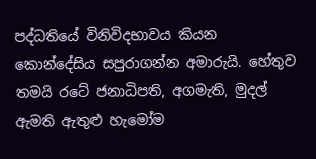පද්ධතියේ විනිවිදභාවය කියන කොන්දේසිය සපුරාගන්න අමාරුයි. හේතුව තමයි රටේ ජනාධිපති, අගමැති, මුදල් ඇමති ඇතුළු හැමෝම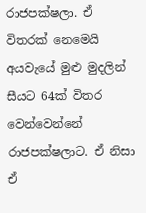රාජපක්ෂලා. ඒ විතරක් නෙමෙයි අයවැයේ මුළු මුදලින් සීයට 64ක් විතර වෙන්වෙන්නේ රාජපක්ෂලාට. ඒ නිසා ඒ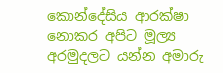කොන්දේසිය ආරක්ෂා නොකර අපිට මූල්‍ය අරමුදලට යන්න අමාරු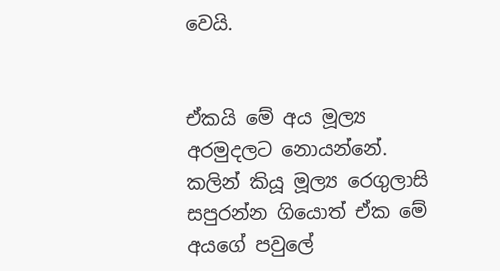වෙයි.


ඒකයි මේ අය මූල්‍ය අරමුදලට නොයන්නේ. කලින් කියූ මූල්‍ය රෙගුලාසි සපුරන්න ගියොත් ඒක මේ අයගේ පවුලේ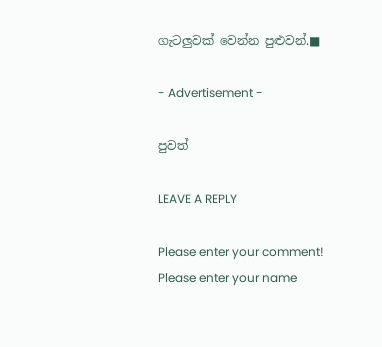ගැටලුවක් වෙන්න පුළුවන්.■

- Advertisement -

පුවත්

LEAVE A REPLY

Please enter your comment!
Please enter your name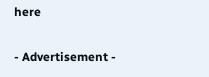here

- Advertisement -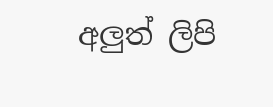අලුත් ලිපි